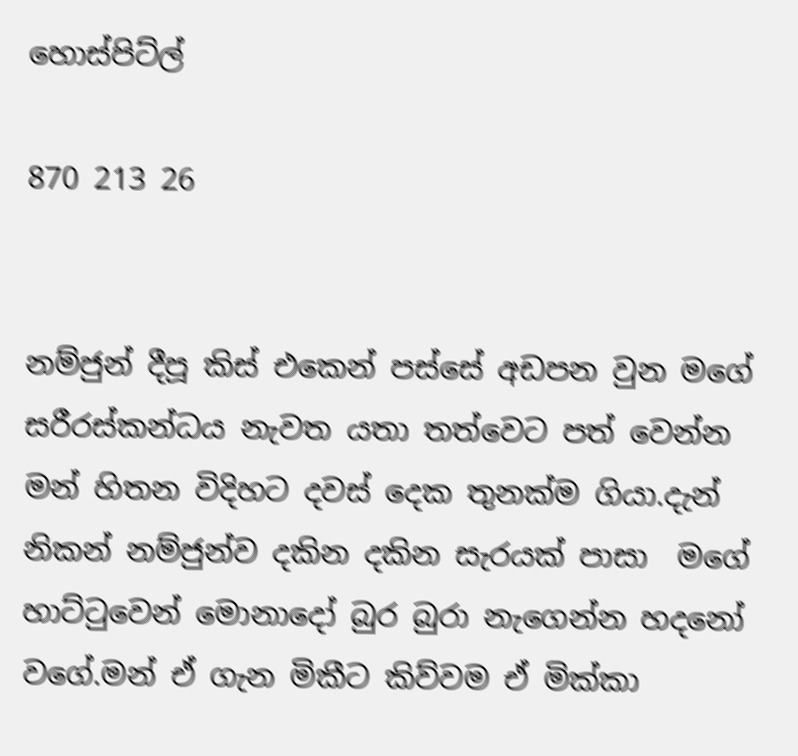හොස්පිට්ල්

870 213 26


නම්ජුන් දීපූ කිස් එකෙන් පස්සේ අඩපන වුන මගේ සරීරස්කන්ධය නැවත යතා තත්වෙට පත් වෙන්න මන් හිතන විදිහට දවස් දෙක තුනක්ම ගියා.දැන් නිකන් නම්ජුන්ව දකින දකින සැරයක් පාසා  මගේ හාට්ටුවෙන් මොනාදෝ බුර බුරා නැගෙන්න හදනෝ වගේ.මන් ඒ ගැන මිකීට කිව්වම ඒ මික්කා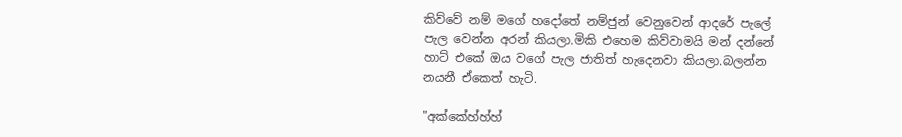කිව්වේ නම් මගේ හදෝතේ නම්ජුන් වෙනුවෙන් ආදරේ පැලේ පැල වෙන්න අරන් කියලා.මිකි එහෙම කිව්වාමයි මන් දන්නේ හාට් එකේ ඔය වගේ පැල ජාතිත් හැදෙනවා කියලා.බලන්න නයනී ඒකෙත් හැටි.

"අක්කේහ්හ්හ්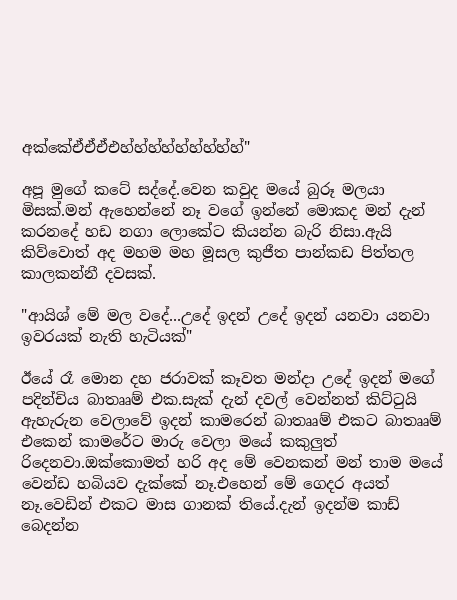අක්කේඒඒඒඑහ්හ්හ්හ්හ්හ්හ්හ්හ්"

අපූ මුගේ කටේ සද්දේ.වෙන කවුද මයේ බුරූ මලයා මිසක්.මන් ඇහෙන්නේ නෑ වගේ ඉන්නේ මොකද මන් දැන් කරනදේ හඩ නගා ලොකේට කියන්න බැරි නිසා.ඇයි කිව්වොත් අද මහම මහ මූසල කුජීත පාන්කඩ පිත්තල කාලකන්නී දවසක්.

"ආයිශ් මේ මල වදේ...උදේ ඉදන් උදේ ඉදන් යනවා යනවා ඉවරයක් නැති හැටියක්"

ඊයේ රෑ මොන දහ ජරාවක් කෑවත මන්දා උදේ ඉදන් මගේ පදින්චිය බාතෲම් එක.සැක් දැන් දවල් වෙන්නත් කිට්ටුයි ඇහැරුන වෙලාවේ ඉදන් කාමරෙන් බාතෲම් එකට බාතෲම් එකෙන් කාමරේට මාරු වෙලා මයේ කකුලුත් රිදෙනවා.ඔක්කොමත් හරි අද මේ වෙනකන් මන් තාම මයේ වෙන්ඩ හබියව දැක්කේ නෑ.එහෙන් මේ ගෙදර අයත් නෑ.වෙඩින් එකට මාස ගානක් තියේ.දැන් ඉදන්ම කාඩ් බෙදන්න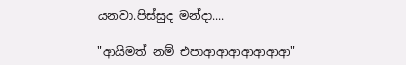යනවා.පිස්සුද මන්දා....

"ආයිමත් නම් එපාආආආආආආආ"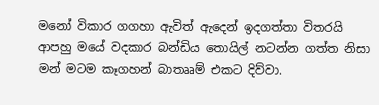මනෝ විකාර ගගහා ඇවිත් ඇදෙන් ඉදගත්තා විතරයි ආපහු මයේ වදකාර බන්ඩිය තොයිල් නටන්න ගත්ත නිසා මන් මටම කෑගහන් බාතෲම් එකට දිව්වා.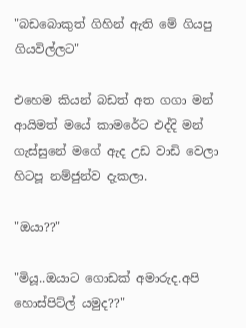"බඩබොකුත් ගිහින් ඇති මේ ගියපු ගියවිල්ලට"

එහෙම කියන් බඩත් අත ගගා මන් ආයිමත් මයේ කාමරේට එද්දි මන් ගැස්සුනේ මගේ ඇද උඩ වාඩි වෙලා හිටපූ නම්ජුන්ව දැකලා.

"ඔයා??"

"මියූ..ඔයාට ගොඩක් අමාරුද.අපි හොස්පිට්ල් යමුද??"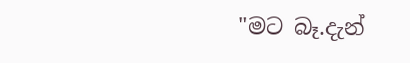"මට බෑ.දැන්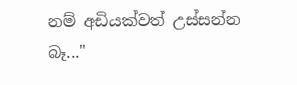නම් අඩියක්වත් උස්සන්න බෑ..."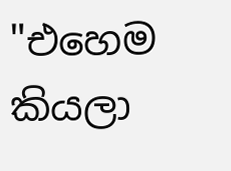"එහෙම කියලා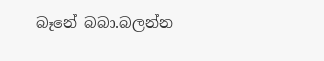බෑනේ බබා.බලන්න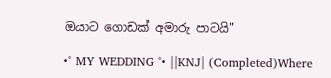ඔයාට ගොඩක් අමාරු පාටයි"

•° MY WEDDING °• ||KNJ| (Completed)Where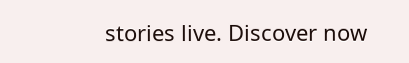stories live. Discover now